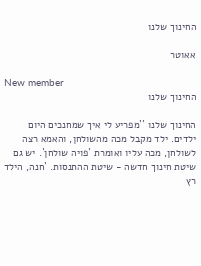החינוך שלנו

אאוטר

New member
החינוך שלנו

החינוך שלנו ``מפריע לי איך שמחנכים היום ילדים. ילד מקבל מכה מהשולחן, והאמא רצה לשולחן, מכה עליו ואומרת `פויה שולחן`. יש גם שיטת חינוך חדשה - שיטת ההתנסות. `חנה, הילד רץ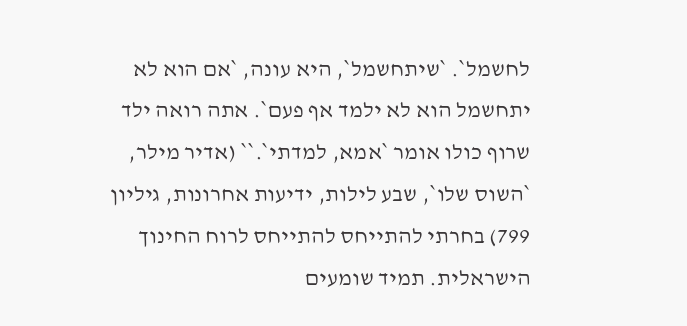לחשמל`. `שיתחשמל`, היא עונה, `אם הוא לא יתחשמל הוא לא ילמד אף פעם`. אתה רואה ילד שרוף כולו אומר `אמא, למדתי`.`` (אדיר מילר, `השוס שלו`, שבע לילות, ידיעות אחרונות, גיליון 799) בחרתי להתייחס להתייחס לרוח החינוך הישראלית. תמיד שומעים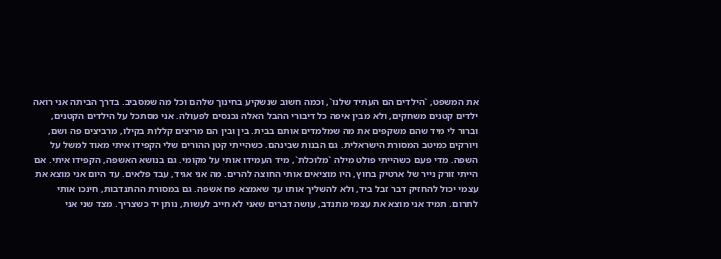את המשפט, `הילדים הם העתיד שלנו`, וכמה חשוב שנשקיע בחינוך שלהם וכל מה שמסביב. בדרך הביתה אני רואה ילדים קטנים משחקים, ולא מבין איפה כל דיבורי ההבל האלה נכנסים לפעולה. אני מסתכל על הילדים הקטנים, וברור לי מיד שהם משקפים את מה שמלמדים אותם בבית. בין ובין הם מריצים קללות בקילו, מרביצים פה ושם, ויורקים כמיטב המסורת הישראלית. גם הבנות שבינהם. כשהייתי קטן ההורים שלי הקפידו איתי מאוד למשל על השפה. מדי פעם כשהייתי פולט מילה `מלוכלת`, מיד העמידו אותי על מקומי. גם בנושא האשפה, הקפידו איתי. אם הייתי זורק נייר של ארטיק בחוץ, היו מוציאים אותי החוצה להרים. מה אני אגיד, עבד פלאים. עד היום אני מוצא את עצמי יכול להחזיק דבר זבל ביד, ולא להשליך אותו עד שאמצא פח אשפה. גם במסורת ההתנדבות, חינכו אותי לתרום. תמיד אני מוצא את עצמי מתנדב, עושה דברים שאני לא חייב לעשות, נותן יד כשצריך. מצד שני אני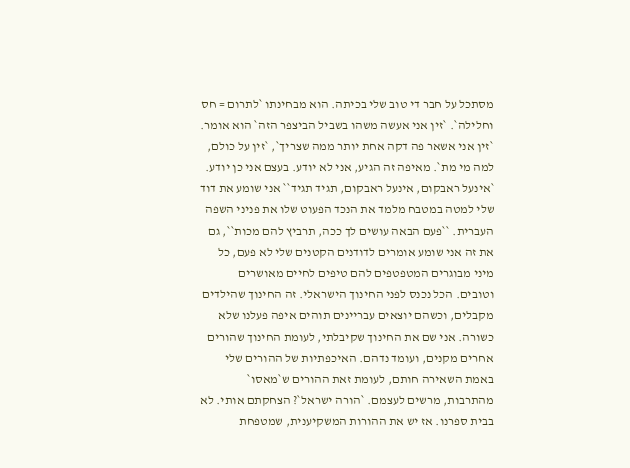מסתכל על חבר די טוב שלי בכיתה. הוא מבחינתו `לתרום = חס וחלילה`. `זין אני אעשה משהו בשביל הביצפר הזה` הוא אומר. `זין אני אשאר פה דקה אחת יותר ממה שצריך`, `זין על כולם, למה מי מת`. מאיפה זה הגיע, אני לא יודע. בעצם אני כן יודע. `אינעל ראבקום, אינעל ראבקום, תגיד תגיד`` אני שומע את דוד שלי למטה במטבח מלמד את הנכד הפעוט שלו את פניני השפה העברית. ``פעם הבאה עושים לך ככה, תרביץ להם מכות``, גם את זה אני שומע אומרים לדודנים הקטנים שלי לא פעם, כל מיני מבוגרים המטפטפים להם טיפים לחיים מאושרים וטובים. הכל נכנס לפני החינוך הישראלי. זה החינוך שהילדים מקבלים, וכשהם יוצאים עבריינים תוהים איפה פעלנו שלא כשורה. אני שם את החינוך שקיבלתי, לעומת החינוך שהורים אחרים מקנים, ועומד נדהם. האיכפתיות של ההורים שלי באמת השאירה חותם, לעומת זאת ההורים ש`מאסו` מהתרבות, מרשים לעצמם. `הורה ישראל`? הצחקתם אותי. לא בבית ספרנו. אז יש את ההורות המשקיענית, שמטפחת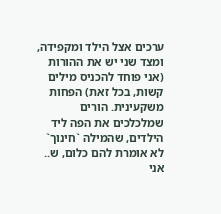ערכים אצל הילד ומקפידה, ומצד שני יש את ההורות (אני פוחד להכניס מילים קשות, בכל זאת) הפחות משקעינית. הורים שמלכלכים את הפה ליד הילדים, שהמילה `חינוך` לא אומרת להם כלום, ש.. אני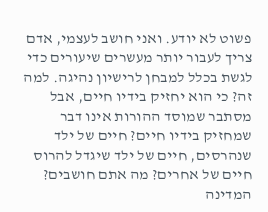פשוט לא יודע. ואני חושב לעצמי, אדם צריך לעבור יותר מעשרים שיעורים כדי לגשת בכלל למבחן לרישיון נהיגה. למה זה? כי הוא יחזיק בידיו חיים, אבל מסתבר שמוסד ההורות אינו דבר שמחזיק בידיו חיים? חיים של ילד שנהרסים, חיים של ילד שיגדל להרוס חיים של אחרים? מה אתם חושבים? המדינה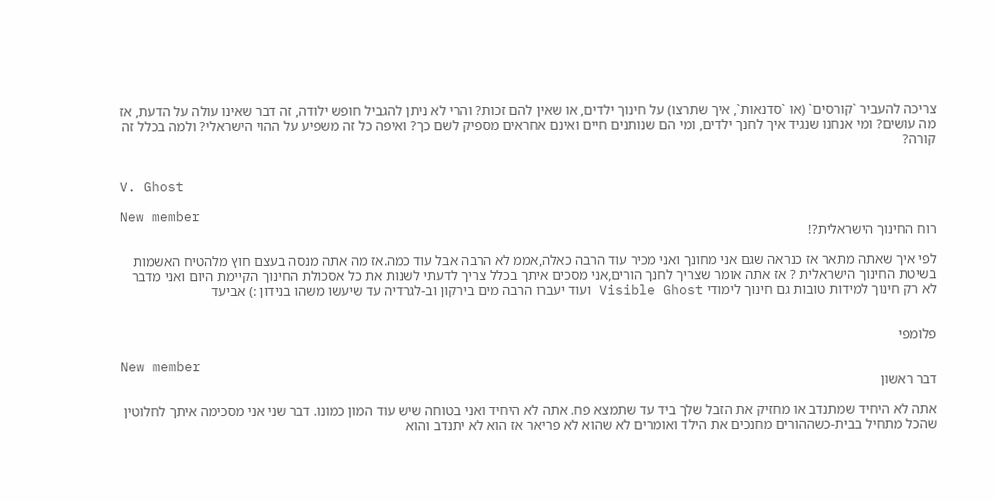צריכה להעביר `קורסים` (או `סדנאות`, איך שתרצו) על חינוך ילדים, או שאין להם זכות? והרי לא ניתן להגביל חופש ילודה, זה דבר שאינו עולה על הדעת, אז מה עושים? ומי אנחנו שנגיד איך לחנך ילדים, ומי הם שנותנים חיים ואינם אחראים מספיק לשם כך? ואיפה כל זה משפיע על ההוי הישראלי? ולמה בכלל זה קורה?


V. Ghost

New member
רוח החינוך הישראלית?!

לפי איך שאתה מתאר אז כנראה שגם אני מחונך ואני מכיר עוד הרבה כאלה,אממ לא הרבה אבל עוד כמה.אז מה אתה מנסה בעצם חוץ מלהטיח האשמות בשיטת החינוך הישראלית ? אז אתה אומר שצריך לחנך הורים,אני מסכים איתך בכלל צריך לדעתי לשנות את כל אסכולת החינוך הקיימת היום ואני מדבר לא רק חינוך למידות טובות גם חינוך לימודי Visible Ghost ועוד יעברו הרבה מים בירקון וב-לגרדיה עד שיעשו משהו בנידון :) אביעד


פלומפי

New member
דבר ראשון

אתה לא היחיד שמתנדב או מחזיק את הזבל שלך ביד עד שתמצא פח. אתה לא היחיד ואני בטוחה שיש עוד המון כמונו. דבר שני אני מסכימה איתך לחלוטין שהכל מתחיל בבית-כשההורים מחנכים את הילד ואומרים לא שהוא לא פריאר אז הוא לא יתנדב והוא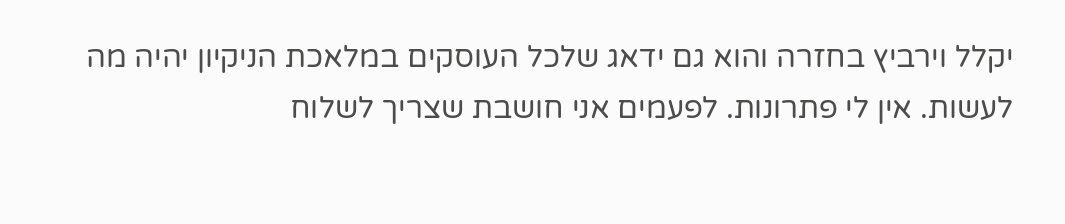יקלל וירביץ בחזרה והוא גם ידאג שלכל העוסקים במלאכת הניקיון יהיה מה לעשות. אין לי פתרונות. לפעמים אני חושבת שצריך לשלוח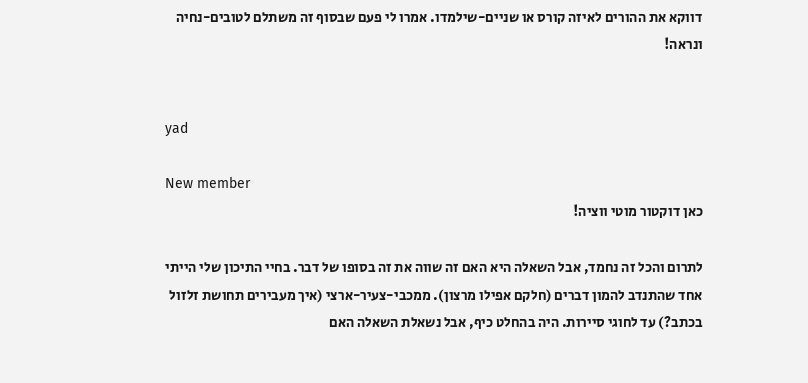דווקא את ההורים לאיזה קורס או שניים-שילמדו. אמרו לי פעם שבסוף זה משתלם לטובים-נחיה ונראה!


yad

New member
כאן דוקטור מוטי ווציה!

לתרום והכל זה נחמד, אבל השאלה היא האם זה שווה את זה בסופו של דבר. בחיי התיכון שלי הייתי אחד שהתנדב להמון דברים (חלקם אפילו מרצון). ממכבי-צעיר-ארצי (איך מעבירים תחושת זלזול בכתב?) עד לחוגי סיירות. היה בהחלט כיף, אבל נשאלת השאלה האם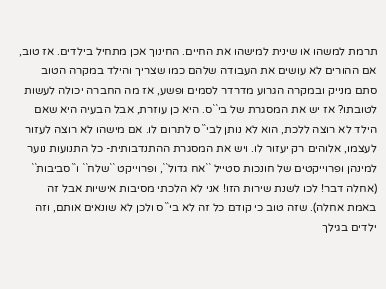תרמת למשהו או שינית למישהו את החיים. החינוך אכן מתחיל בילדים. אז טוב, אם ההורים לא עושים את העבודה שלהם כמו שצריך והילד במקרה הטוב סתם מנייק ובמקרה הגרוע מדרדר לסמים ופשע, אז מה החברה יכולה לעשות לטובתו? אז יש את המסגרת של בי``ס. היא כן עוזרת, אבל הבעיה היא שאם הילד לא רוצה ללכת, הוא לא נותן לבי``ס לתרום לו. אם מישהו לא רוצה לעזור לעצמו, אלוהים רק יעזור לו. ויש את המסגרת ההתנדבותית- כל התנועות נוער למינהן ופרוייקטים של חונכות סטייל ``אח גדול``, ופרוייקט ``שלח`` ו``סביבות`` (אחלה דבר! לכו לשנת שירות הזו! אני לא הלכתי מסיבות אישיות אבל זה באמת אחלה). שזה טוב כי קודם כל זה לא בי``ס ולכן לא שונאים אותם, וזה ילדים בגילך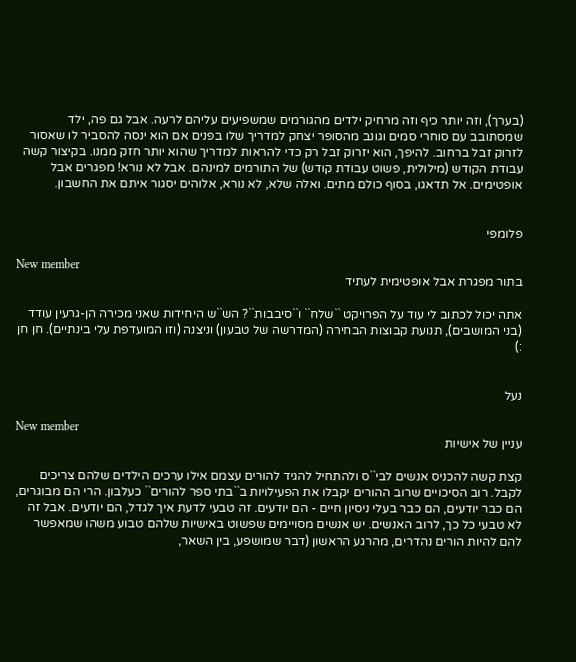(בערך), וזה יותר כיף וזה מרחיק ילדים מהגורמים שמשפיעים עליהם לרעה. אבל גם פה, ילד שמסתובב עם סוחרי סמים וגונב מהסופר יצחק למדריך שלו בפנים אם הוא ינסה להסביר לו שאסור לזרוק זבל ברחוב. להיפך, הוא יזרוק זבל רק כדי להראות למדריך שהוא יותר חזק ממנו. בקיצור קשה עבודת הקודש (מילולית, פשוט עבודת קודש) של התורמים למינהם. אבל לא נורא! מפגרים אבל אופטימים. אל תדאגו, בסוף כולם מתים. ואלה שלא, לא נורא, אלוהים יסגור איתם את החשבון.


פלומפי

New member
בתור מפגרת אבל אופטימית לעתיד

אתה יכול לכתוב לי עוד על הפרויקט ``שלח`` ו``סיבבות``? הש``ש היחידות שאני מכירה הן-גרעין עודד (בני המושבים), תנועת קבוצות הבחירה (המדרשה של טבעון) וניצנה (וזו המועדפת עלי בינתיים). חן חן :)


נעל

New member
עניין של אישיות

קצת קשה להכניס אנשים לבי``ס ולהתחיל להגיד להורים עצמם אילו ערכים הילדים שלהם צריכים לקבל. רוב הסיכויים שרוב ההורים יקבלו את הפעילויות ב``בתי ספר להורים`` כעלבון. הרי הם מבוגרים, הם כבר יודעים, הם כבר בעלי ניסיון חיים - הם יודעים. זה טבעי לדעת איך לגדל, הם יודעים. אבל זה לא טבעי כל כך, לרוב האנשים. יש אנשים מסויימים שפשוט באישיות שלהם טבוע משהו שמאפשר להם להיות הורים נהדרים, מהרגע הראשון (דבר שמושפע, בין השאר,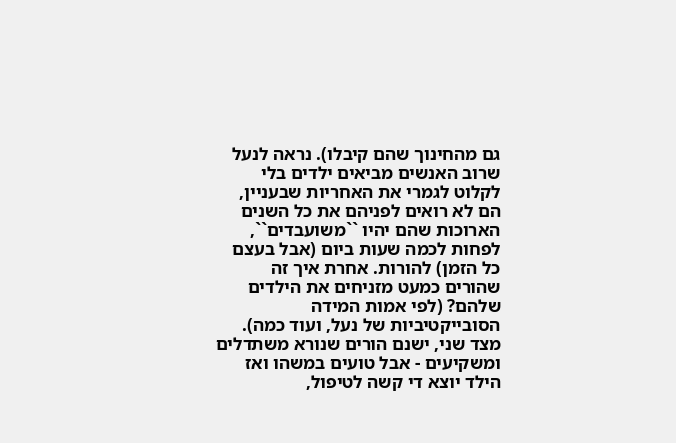גם מהחינוך שהם קיבלו). נראה לנעל שרוב האנשים מביאים ילדים בלי לקלוט לגמרי את האחריות שבעניין, הם לא רואים לפניהם את כל השנים הארוכות שהם יהיו ``משועבדים``, לפחות לכמה שעות ביום (אבל בעצם כל הזמן) להורות. אחרת איך זה שהורים כמעט מזניחים את הילדים שלהם? (לפי אמות המידה הסובייקטיביות של נעל, ועוד כמה). מצד שני, ישנם הורים שנורא משתדלים ומשקיעים - אבל טועים במשהו ואז הילד יוצא די קשה לטיפול,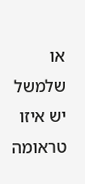או שלמשל יש איזו טראומה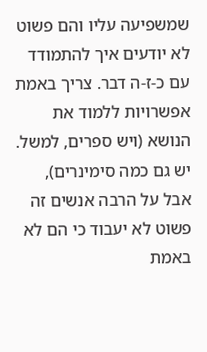שמשפיעה עליו והם פשוט לא יודעים איך להתמודד עם כ-ז-ה דבר. צריך באמת אפשרויות ללמוד את הנושא (ויש ספרים, למשל. יש גם כמה סימינרים), אבל על הרבה אנשים זה פשוט לא יעבוד כי הם לא באמת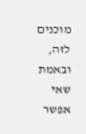מוכנים לזה, ובאמת שאי אפשר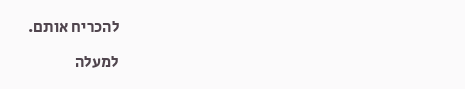להכריח אותם.

למעלה